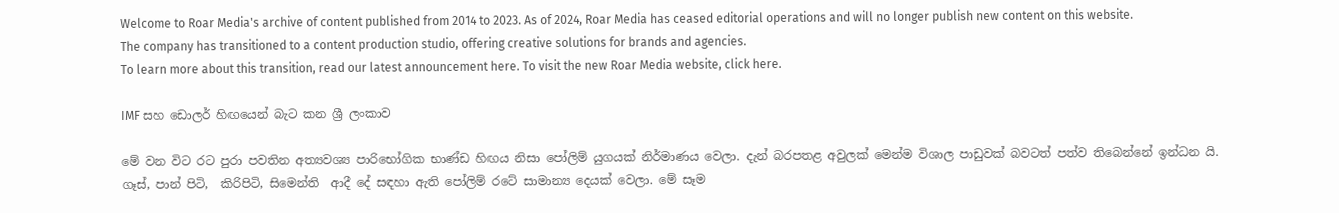Welcome to Roar Media's archive of content published from 2014 to 2023. As of 2024, Roar Media has ceased editorial operations and will no longer publish new content on this website.
The company has transitioned to a content production studio, offering creative solutions for brands and agencies.
To learn more about this transition, read our latest announcement here. To visit the new Roar Media website, click here.

IMF සහ ඩොලර් හිඟයෙන් බැට කන ශ්‍රී ලංකාව

මේ වන විට රට පුරා පවතින අත්‍යවශ්‍ය පාරිභෝගික භාණ්ඩ හිඟය නිසා පෝලිම් යුගයක් නිර්මාණය වෙලා. දැන් බරපතළ අවුලක් මෙන්ම විශාල පාඩුවක් බවටත් පත්ව තිබෙන්නේ ඉන්ධන යි. ගෑස්‍, පාන් පිටි,  කිරිපිටි, සිමෙන්ති  ආදී දේ සඳහා ඇති පෝලිම් රටේ සාමාන්‍ය දෙයක් වෙලා. මේ සෑම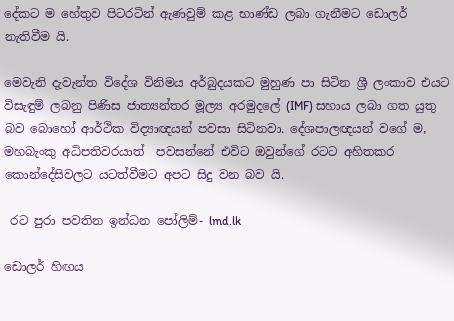දේකට ම හේතුව පිටරටින් ඇණවුම් කළ භාණ්ඩ ලබා ගැනීමට ඩොලර් නැතිවීම යි.

මෙවැනි දැවැන්ත විදේශ විනිමය අර්බුදයකට මුහුණ පා සිටින ශ්‍රී ලංකාව එයට විසැඳුම් ලබනු පිණිස ජාත්‍යන්තර මූල්‍ය අරමුදලේ (IMF) සහාය ලබා ගත යුතු බව බොහෝ ආර්ථික විද්‍යාඥයන් පවසා සිටිනවා. දේශපාලඥයන් වගේ ම, මහබැංකු අධිපතිවරයාත්  පවසන්නේ එවිට ඔවුන්ගේ රටට අහිතකර කොන්දේසිවලට යටත්වීමට අපට සිදු වන බව යි.

 රට පුරා පවතින ඉන්ධන පෝලිම්- lmd.lk

ඩොලර් හිඟය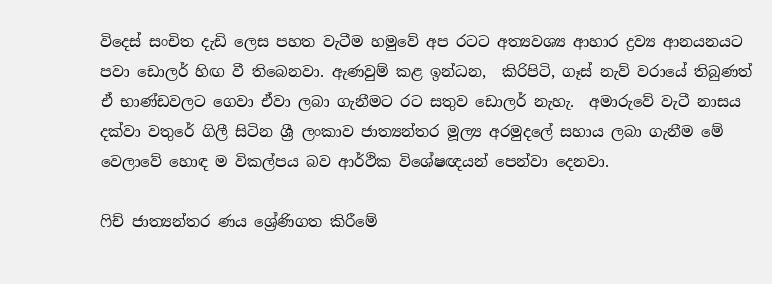විදෙස් සංචිත දැඩි ලෙස පහත වැටීම හමුවේ අප රටට අත්‍යවශ්‍ය ආහාර ද්‍රව්‍ය ආනයනයට පවා ඩොලර් හිඟ වී තිබෙනවා. ඇණවුම් කළ ඉන්ධන,  කිරිපිටි, ගෑස් නැව් වරායේ තිබුණත් ඒ භාණ්ඩවලට ගෙවා ඒවා ලබා ගැනීමට රට සතුව ඩොලර් නැහැ.  අමාරුවේ වැටී නාසය දක්වා වතුරේ ගිලී සිටින ශ්‍රී ලංකාව ජාත්‍යන්තර මූල්‍ය අරමුදලේ සහාය ලබා ගැනීම මේ වෙලාවේ හොඳ ම විකල්පය බව ආර්ථික විශේෂඥයන් පෙන්වා දෙනවා.

ෆිච් ජාත්‍යන්තර ණය ශ්‍රේණිගත කිරීමේ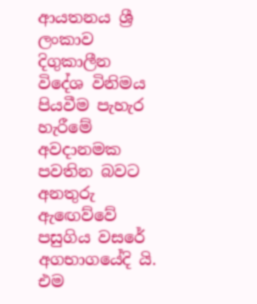ආයතනය ශ්‍රී ලංකාව දිගුකාලීන විදේශ විනිමය පියවීම පැහැර හැරීමේ අවදානමක පවතින බවට  අනතුරු ඇඟෙව්වේ පසුගිය වසරේ අගභාගයේදි යි.  එම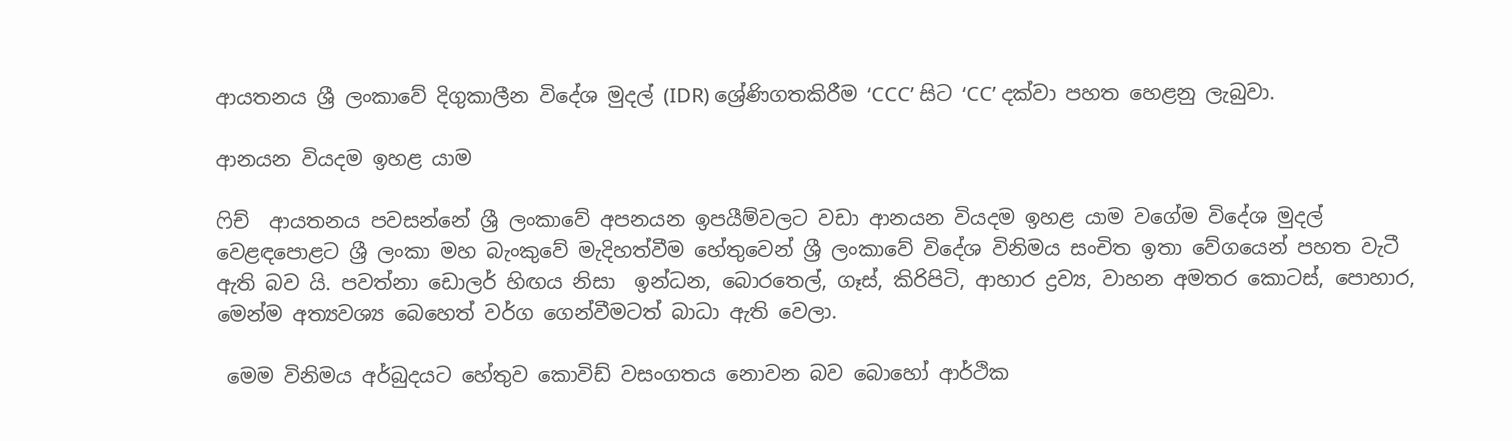ආයතනය ශ්‍රී ලංකාවේ දිගුකාලීන විදේශ මුදල් (IDR) ශ්‍රේණිගතකිරීම ‘CCC’ සිට ‘CC’ දක්වා පහත හෙළනු ලැබුවා.

ආනයන වියදම ඉහළ යාම

ෆිච්  ආයතනය පවසන්නේ ශ්‍රී ලංකාවේ අපනයන ඉපයීම්වලට වඩා ආනයන වියදම ඉහළ යාම වගේම විදේශ මුදල් වෙළඳපොළට ශ්‍රී ලංකා මහ බැංකුවේ මැදිහත්වීම හේතුවෙන් ශ්‍රී ලංකාවේ විදේශ විනිමය සංචිත ඉතා වේගයෙන් පහත වැටී ඇති බව යි. පවත්නා ඩොලර් හිඟය නිසා  ඉන්ධන, බොරතෙල්, ගෑස්, කිරිපිටි, ආහාර ද්‍රව්‍ය, වාහන අමතර කොටස්, පොහාර‍, මෙන්ම අත්‍යවශ්‍ය බෙහෙත් වර්ග ගෙන්වීමටත් බාධා ඇති වෙලා.

 මෙම විනිමය අර්බුදයට හේතුව කොවිඩ් වසංගතය නොවන බව බොහෝ ආර්ථික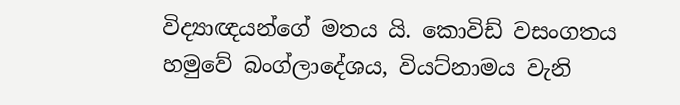විද්‍යාඥයන්ගේ මතය යි. කොවිඩ් වසංගතය හමුවේ බංග්ලාදේශය, වියට්නාමය වැනි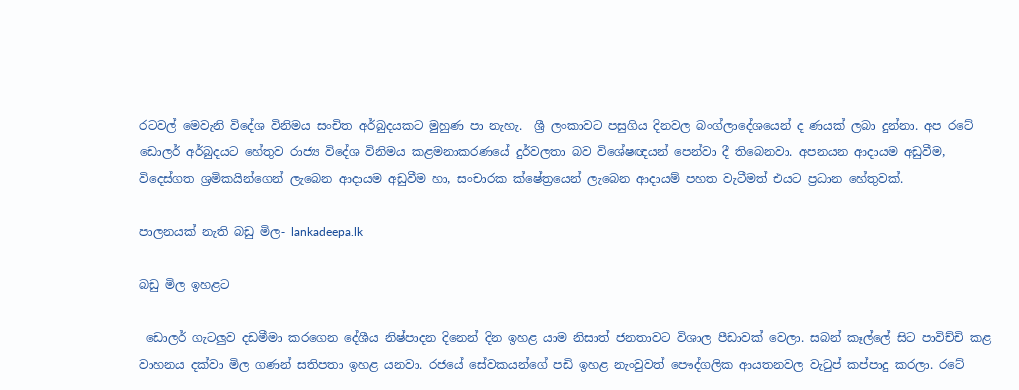රටවල් මෙවැනි විදේශ විනිමය සංචිත අර්බුදයකට මුහුණ පා නැහැ.  ශ්‍රී ලංකාවට පසුගිය දිනවල බංග්ලාදේශයෙන් ද ණයක් ලබා දුන්නා. අප රටේ ඩොලර් අර්බුදයට හේතුව රාජ්‍ය විදේශ විනිමය කළමනාකරණයේ දුර්වලතා බව විශේෂඥයන් පෙන්වා දී තිබෙනවා. අපනයන ආදායම අඩුවීම, විදෙස්ගත ශ්‍රමිකයින්ගෙන් ලැබෙන ආදායම අඩුවීම හා, සංචාරක ක්ෂේත්‍රයෙන් ලැබෙන ආදායම් පහත වැටීමත් එයට ප්‍රධාන හේතුවක්.

පාලනයක් නැති බඩු මිල- lankadeepa.lk

බඩු මිල ඉහළට

 ඩොලර් ගැටලුව දඩමීමා කරගෙන දේශීය නිෂ්පාදන දිනෙන් දින ඉහළ යාම නිසාත් ජනතාවට විශාල පීඩාවක් වෙලා. සබන් කෑල්ලේ සිට පාවිච්චි කළ වාහනය දක්වා මිල ගණන් සතිපතා ඉහළ යනවා. රජයේ සේවකයන්ගේ පඩි ඉහළ නැංවුවත් පෞද්ගලික ආයතනවල වැටුප් කප්පාදු කරලා. රටේ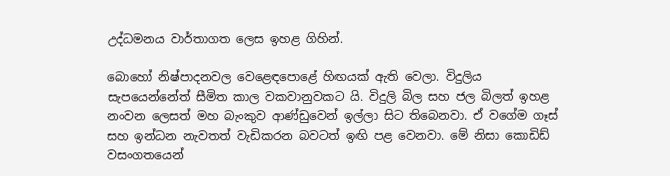උද්ධමනය වාර්තාගත ලෙස ඉහළ ගිහින්.

බොහෝ නිෂ්පාදනවල වෙළෙඳපොළේ හිඟයක් ඇති වෙලා. විදුලිය සැපයෙන්නේත් සීමිත කාල වකවානුවකට යි. විදුලි බිල සහ ජල බිලත් ඉහළ නංවන ලෙසත් මහ බැංකුව ආණ්ඩුවෙන් ඉල්ලා සිට තිබෙනවා. ඒ වගේම ගෑස් සහ ඉන්ධන නැවතත් වැඩිකරන බවටත් ඉඟි පළ වෙනවා. මේ නිසා කොඩිඩ් වසංගතයෙන්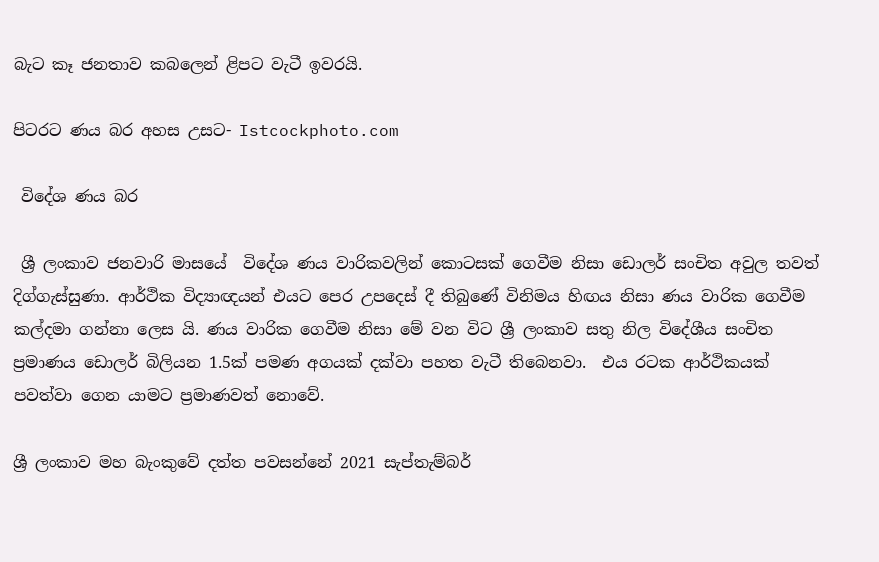බැට කෑ ජනතාව කබලෙන් ළිපට වැටී ඉවරයි.

පිටරට ණය බර අහස උසට- Istcockphoto.com

 විදේශ ණය බර

 ශ්‍රී ලංකාව ජනවාරි මාසයේ  විදේශ ණය වාරිකවලින් කොටසක් ගෙවීම නිසා ඩොලර් සංචිත අවුල තවත් දිග්ගැස්සුණා. ආර්ථික විද්‍යාඥයන් එයට පෙර උපදෙස් දී තිබුණේ විනිමය හිඟය නිසා ණය වාරික ගෙවීම කල්දමා ගන්නා ලෙස යි. ණය වාරික ගෙවීම නිසා මේ වන විට ශ්‍රී ලංකාව සතු නිල විදේශීය සංචිත ප්‍රමාණය ඩොලර් බිලියන 1.5ක් පමණ අගයක් දක්වා පහත වැටී තිබෙනවා.  එය රටක ආර්ථිකයක් පවත්වා ගෙන යාමට ප්‍රමාණවත් නොවේ.

ශ්‍රී ලංකාව මහ බැංකුවේ දත්ත පවසන්නේ 2021 සැප්තැම්බර්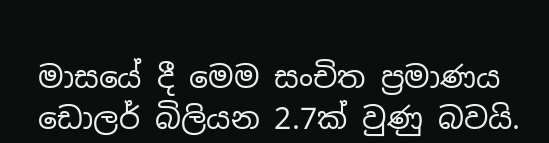මාසයේ දී මෙම සංචිත ප්‍රමාණය ඩොලර් බිලියන 2.7ක් වුණු බවයි.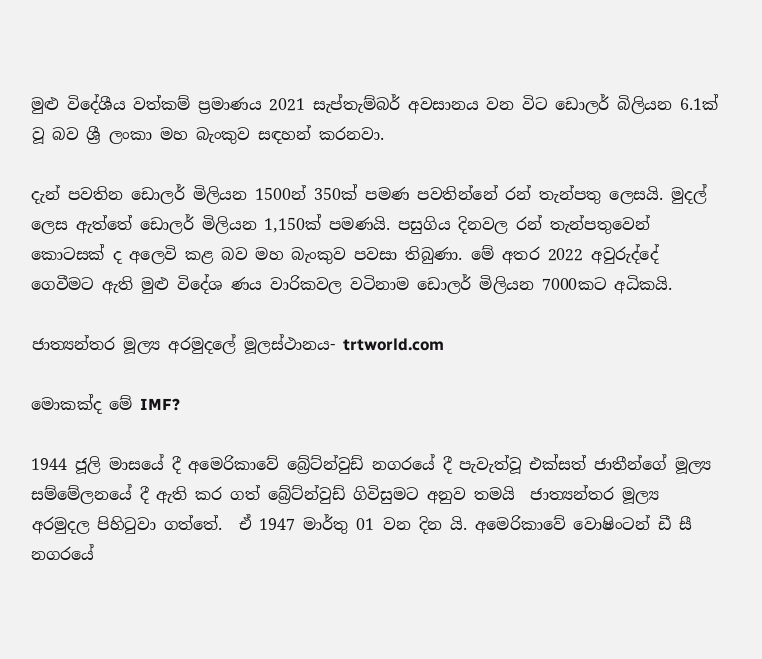මුළු විදේශීය වත්කම් ප්‍රමාණය 2021 සැප්තැම්බර් අවසානය වන විට ඩොලර් බිලියන 6.1ක් වූ බව ශ්‍රී ලංකා මහ බැංකුව සඳහන් කරනවා.

දැන් පවතින ඩොලර් මිලියන 1500න් 350ක් පමණ පවතින්නේ රන් තැන්පතු ලෙසයි. මුදල් ලෙස ඇත්තේ ඩොලර් මිලියන 1,150ක් පමණයි. පසුගිය දිනවල රන් තැන්පතුවෙන් කොටසක් ද අලෙවි කළ බව මහ බැංකුව පවසා තිබුණා. මේ අතර 2022 අවුරුද්දේ ගෙවීමට ඇති මුළු විදේශ ණය වාරිකවල වටිනාම ඩොලර් මිලියන 7000කට අධිකයි.

ජාත්‍යන්තර මූල්‍ය අරමුදලේ මූලස්ථානය- trtworld.com

මොකක්ද මේ IMF?

1944 ජූලි මාසයේ දී අමෙරිකා‍වේ බ්‍රේට්න්වුඩ් නගරයේ දී පැවැත්වූ එක්සත් ජාතීන්ගේ මූල්‍ය සම්මේලනයේ දී ඇති කර ගත් බ්‍රේට්න්වුඩ් ගිවිසුමට අනුව තමයි  ජාත්‍යන්තර මූල්‍ය අරමුදල පිහිටුවා ගත්තේ.  ඒ 1947 මාර්තු 01 වන දින යි. අමෙරිකාවේ වොෂිංටන් ඩී සී නගරයේ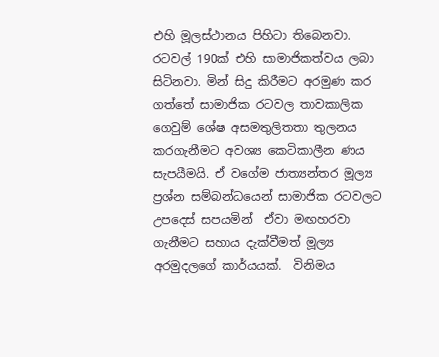එහි මූලස්ථානය පිහිටා තිබෙනවා. රටවල් 190ක් එහි සාමාජිකත්වය ලබා සිටිනවා. මින් සිදු කිරීමට අරමුණ කර ගත්තේ සාමාජික රටවල තාවකාලික ගෙවුම් ශේෂ අසමතුලිතතා තුලනය කරගැනීමට අවශ්‍ය කෙටිකාලීන ණය සැපයීමයි. ඒ වගේම ජාත්‍යන්තර මූල්‍ය ප්‍රශ්න සම්බන්ධයෙන් සාමාජික රටවලට උපදෙස් සපයමින්  ඒවා මඟහරවා ගැනීමට සහාය දැක්වීමත් මූල්‍ය අරමුදලගේ කාර්යයක්.  විනිමය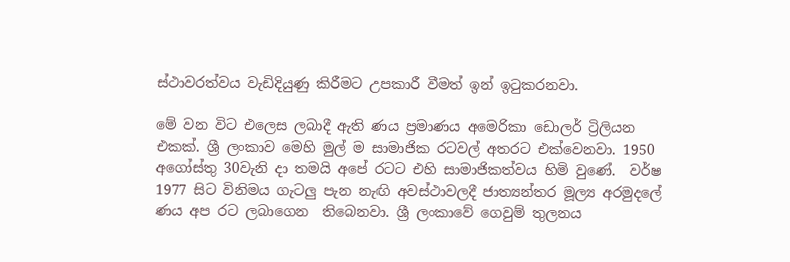ස්ථාවරත්වය වැඩිදියුණු කිරීමට උපකාරී වීමත් ඉන් ඉටුකරනවා.

මේ වන විට එලෙස ලබාදී ඇති ණය ප්‍රමාණය අමෙරිකා ඩොලර් ට්‍රිලියන එකක්. ශ්‍රී ලංකාව මෙහි මුල් ම සාමාජික රටවල් අතරට එක්වෙනවා. 1950 අගෝස්තු 30වැනි දා තමයි අපේ රටට එහි සාමාජිකත්වය හිමි වුණේ.  වර්ෂ 1977 සිට විනිමය ගැටලු පැන නැඟි අවස්ථාවලදී ජාත්‍යන්තර මූල්‍ය අරමුදලේ ණය අප රට ලබාගෙන  තිබෙනවා. ශ්‍රී ලංකාවේ ගෙවුම් තුලනය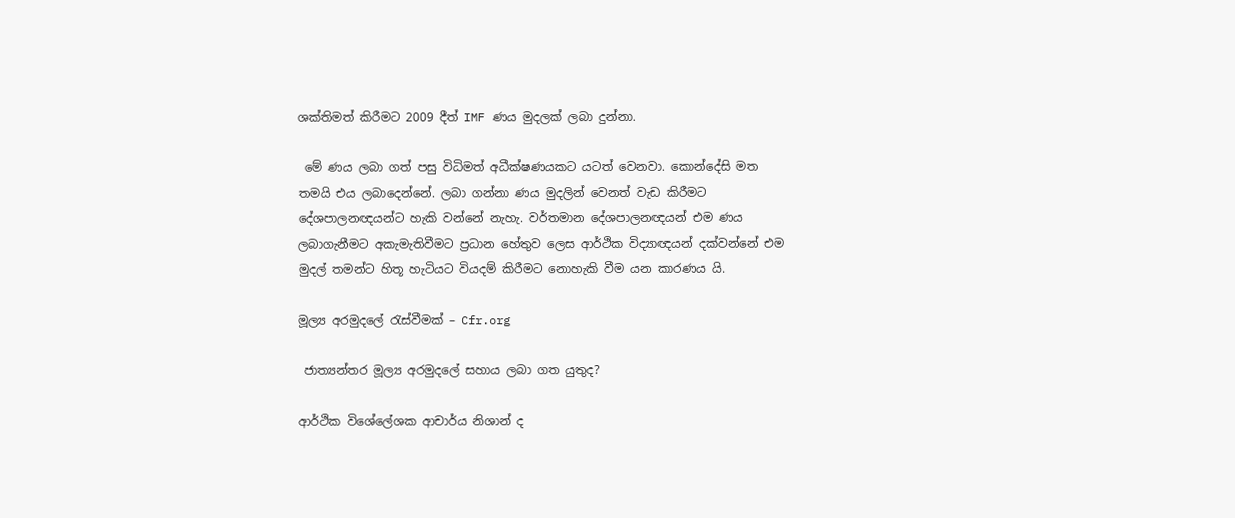ශක්තිමත් කිරීමට 2009 දීත් IMF ණය මුදලක් ලබා දුන්නා.

 මේ ණය ලබා ගත් පසු විධිමත් අධීක්ෂණයකට යටත් වෙනවා. කොන්දේසි මත තමයි එය ලබාදෙන්නේ. ලබා ගන්නා ණය මුදලින් වෙනත් වැඩ කිරීමට දේශපාලනඥයන්ට හැකි වන්නේ නැහැ. වර්තමාන දේශපාලනඥයන් එම ණය ලබාගැනීමට අකැමැතිවීමට ප්‍රධාන හේතුව ලෙස ආර්ථික විද්‍යාඥයන් දක්වන්නේ එම මුදල් තමන්ට හිතූ හැටියට වියදම් කිරීමට නොහැකි වීම යන කාරණය යි.

මූල්‍ය අරමුදලේ රැස්වීමක් – Cfr.org

 ජාත්‍යන්තර මූල්‍ය අරමුදලේ සහාය ලබා ගත යුතුද?

ආර්ථික විශේලේශක ආචාර්ය නිශාන් ද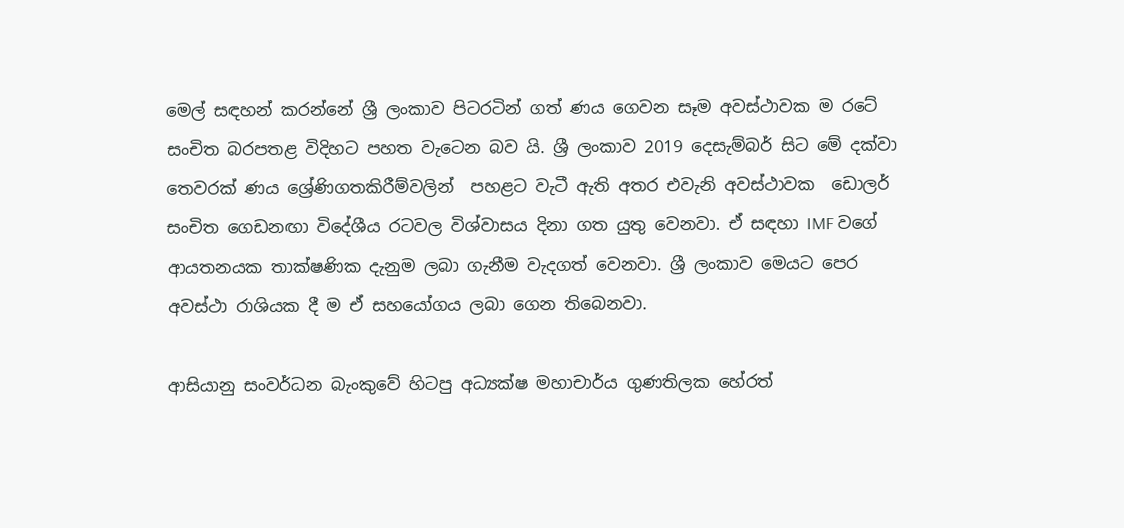මෙල් සඳහන් කරන්නේ ශ්‍රී ලංකාව පිටරටින් ගත් ණය ගෙවන සෑම අවස්ථාවක ම රටේ සංචිත බරපතළ විදිහට පහත වැටෙන බව යි. ශ්‍රී ලංකාව 2019 දෙසැම්බර් සිට මේ දක්වා තෙවරක් ණය ශ්‍රේණිගතකිරීම්වලින්  පහළට වැටී ඇති අතර එවැනි අවස්ථාවක  ඩොලර් සංචිත ගෙඩනඟා විදේශීය රටවල විශ්වාසය දිනා ගත යුතු වෙනවා. ඒ සඳහා IMF වගේ ආයතනයක තාක්ෂණික දැනුම ලබා ගැනීම වැදගත් වෙනවා. ශ්‍රී ලංකාව මෙයට පෙර අවස්ථා රාශියක දී ම ඒ සහයෝගය ලබා ගෙන තිබෙනවා.

ආසියානු සංවර්ධන බැංකුවේ හිටපු අධ්‍යක්ෂ මහාචාර්ය ගුණතිලක හේරත්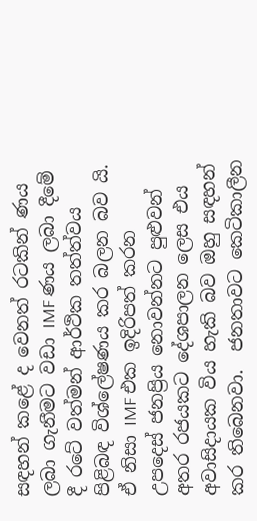සඳහන් කළේ ද වෙනත් රටකින් ණය ලබා ගැනීමට වඩා IMF ණය ලබා දීමේ දී රටේ වත්මන් ආර්ථික තත්ත්වය පිළිබඳ විශ්ලේෂණය කර බලන බව යි. ඒ නිසා IMF එක ඉදිරිපත් කරන උපදෙස් ජනප්‍රිය නොවන්නට පුළුවන් අතර රජයකට දේශපාලන ලෙස එය අවාසිදායක විය හැකි බව ඔහු සඳහන් කර තිබෙනවා.  ජනතාවට කෙටිකාලීන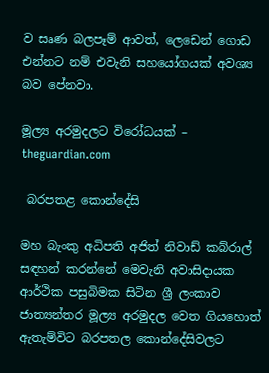ව සෘණ බලපෑම් ආවත්, ලෙඩෙන් ගොඩ එන්නට නම් එවැනි සහයෝගයක් අවශ්‍ය බව පේනවා.

මූල්‍ය අරමුදලට විරෝධයක් – theguardian.com

 බරපතළ කොන්දේසි

මහ බැංකු අධිපති අජිත් නිවාඩ් කබ්රාල් සඳහන් කරන්නේ මෙවැනි අවාසිදායක ආර්ථික පසුබිමක සිටින ශ්‍රී ලංකාව ජාත්‍යන්තර මූල්‍ය අරමුදල වෙත ගියහොත් ඇතැම්විට බරපතල කොන්දේසිවලට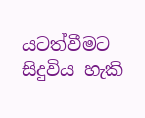යටත්වීමට සිදුවිය හැකි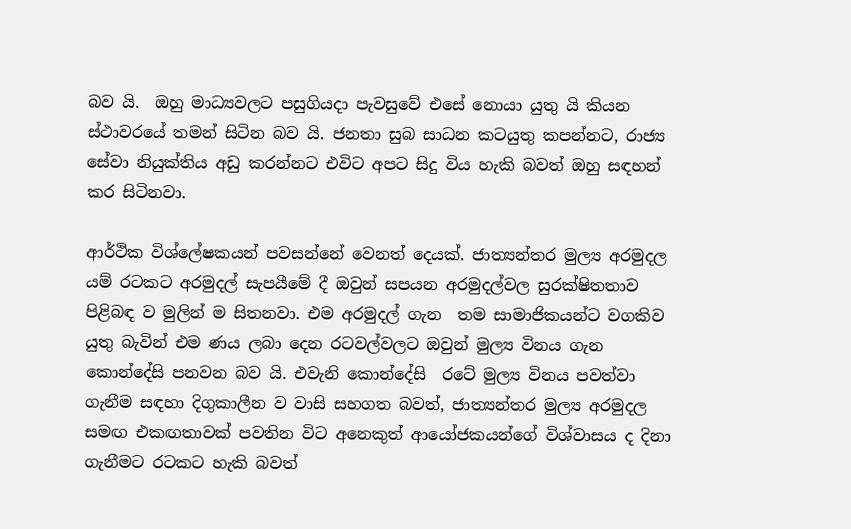බව යි.  ඔහු මාධ්‍යවලට පසුගියදා පැවසුවේ එසේ නොයා යුතු යි කියන ස්ථාවරයේ තමන් සිටින බව යි. ජනතා සුබ සාධන කටයුතු කපන්නට, රාජ්‍ය සේවා නියුක්තිය අඩු කරන්නට එවිට අපට සිදු විය හැකි බවත් ඔහු සඳහන් කර සිටිනවා.

ආර්ථික විශ්ලේෂකයන් පවසන්නේ වෙනත් දෙයක්. ජාත්‍යන්තර මුල්‍ය අරමුදල යම් රටකට අරමුදල් සැපයීමේ දී ඔවුන් සපයන අරමුදල්වල සුරක්ෂිතතාව පිළිබඳ ව මුලින් ම සිතනවා. එම අරමුදල් ගැන  තම සාමාජිකයන්ට වගකිව යුතු බැවින් එම ණය ලබා දෙන රටවල්වලට ඔවුන් මුල්‍ය විනය ගැන  කොන්දේසි පනවන බව යි. එවැනි කොන්දේසි  රටේ මුල්‍ය විනය පවත්වා ගැනීම සඳහා දිගුකාලීන ව වාසි සහගත බවත්, ජාත්‍යන්තර මුල්‍ය අරමුදල සමඟ එකඟතාවක් පවතින විට අනෙකුත් ආයෝජකයන්ගේ විශ්වාසය ද දිනා ගැනීමට රටකට හැකි බවත්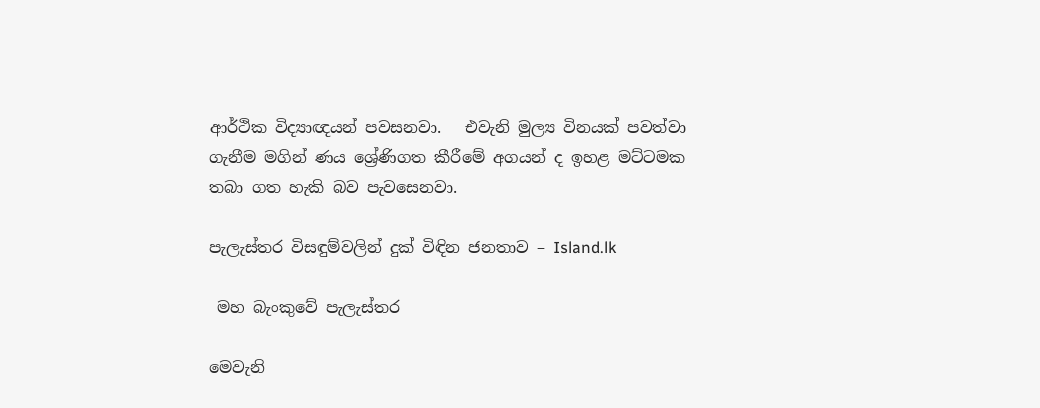ආර්ථික විද්‍යාඥයන් පවසනවා.   එවැනි මුල්‍ය විනයක් පවත්වා ගැනීම මගින් ණය ශ්‍රේණිගත කීරීමේ අගයන් ද ඉහළ මට්ටමක  තබා ගත හැකි බව පැවසෙනවා.

පැලැස්තර විසඳුම්වලින් දුක් විඳින ජනතාව – Island.lk

 මහ බැංකුවේ පැලැස්තර

මෙවැනි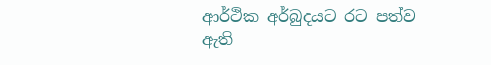ආර්ථික අර්බුදයට රට පත්ව ඇති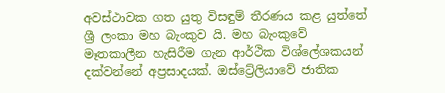අවස්ථාවක ගත යුතු විසඳුම් තීරණය කළ යුත්තේ ශ්‍රී ලංකා මහ බැංකුව යි. මහ බැංකුවේ මෑතකාලීන හැසිරීම ගැන ආර්ථික විශ්ලේශකයන් දක්වන්නේ අප්‍රසාදයක්. ඔස්ට්‍රේලියාවේ ජාතික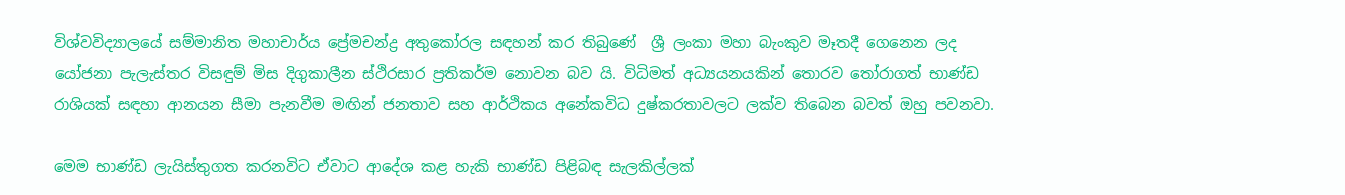විශ්වවිද්‍යාලයේ සම්මානිත මහාචාර්ය ප්‍රේමචන්ද්‍ර අතුකෝරල සඳහන් කර තිබුණේ  ශ්‍රී ලංකා මහා බැංකුව මෑතදී ගෙනෙන ලද යෝජනා පැලැස්තර විසඳුම් මිස දිගුකාලීන ස්ථිරසාර ප්‍රතිකර්ම නොවන බව යි. විධිමත් අධ්‍යයනයකින් තොරව තෝරාගත් භාණ්ඩ රාශියක් සඳහා ආනයන සීමා පැනවීම මඟින් ජනතාව සහ ආර්ථිකය අනේකවිධ දුෂ්කරතාවලට ලක්ව තිබෙන බවත් ඔහු පවනවා.

මෙම භාණ්ඩ ලැයිස්තුගත කරනවිට ඒවාට ආදේශ කළ හැකි භාණ්ඩ පිළිබඳ සැලකිල්ලක්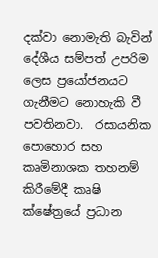දක්වා නොමැති බැවින් දේශීය සම්පත් උපරිම ලෙස ප්‍රයෝජනයට ගැනීමට නොහැකි වී පවතිනවා.  රසායනික පොහොර සහ කෘමිනාශක තහනම් කිරීමේදී කෘෂි ක්ෂේත්‍රයේ ප්‍රධාන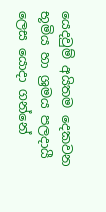යෙදවුම් අයිතම දෙකවන භූමිය හා ශ්‍රමය පලදායී ලෙස යොදා ගන්නේ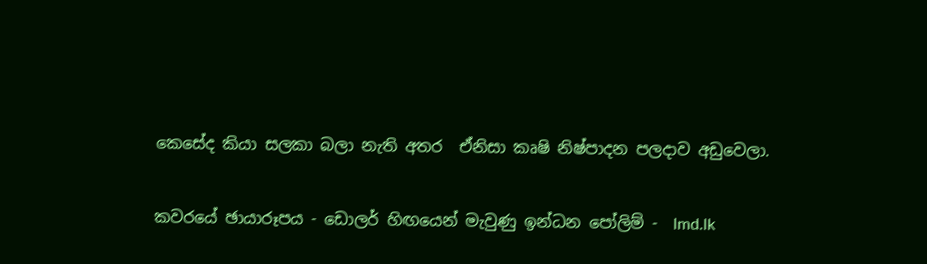කෙසේද කියා සලකා බලා නැති අතර  ඒනිසා කෘෂි නිෂ්පාදන පලදාව අඩුවෙලා.

කවරයේ ඡායාරූපය - ඩොලර් හිඟයෙන් මැවුණු ඉන්ධන පෝලිම් -  lmd.lk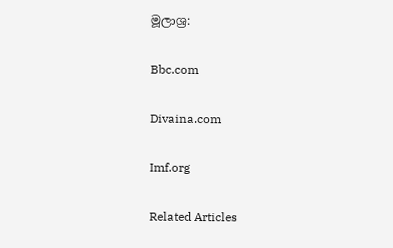මූලාශ්‍ර:

Bbc.com

Divaina.com

Imf.org

Related Articles